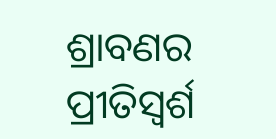ଶ୍ରାବଣର ପ୍ରୀତିସ୍ବର୍ଶ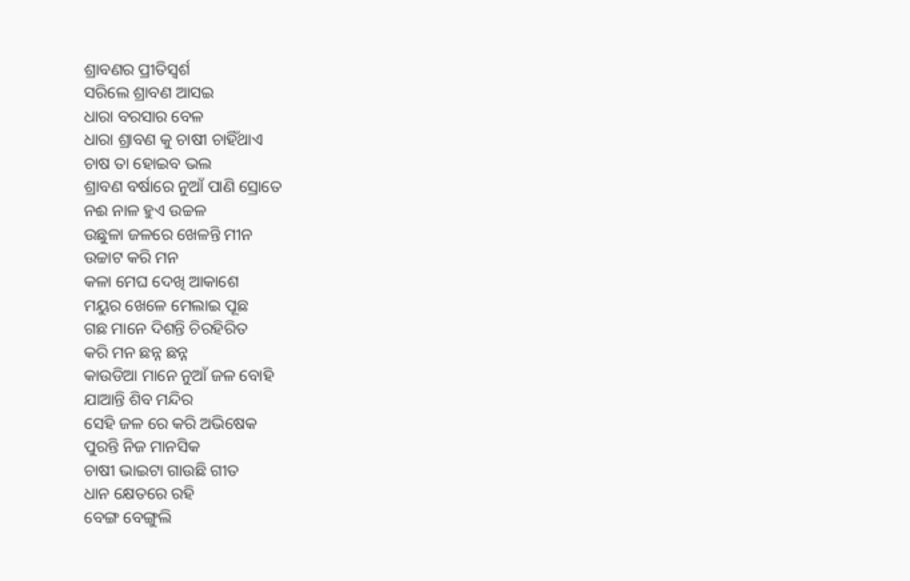ଶ୍ରାବଣର ପ୍ରୀତିସ୍ବର୍ଶ
ସରିଲେ ଶ୍ରାବଣ ଆସଇ
ଧାରା ବରସାର ବେଳ
ଧାରା ଶ୍ରାବଣ କୁ ଚାଷୀ ଚାହିଁଥାଏ
ଚାଷ ତା ହୋଇବ ଭଲ
ଶ୍ରାବଣ ବର୍ଷାରେ ନୁଆଁ ପାଣି ସ୍ରୋତେ
ନଈ ନାଳ ହୁଏ ଉଚ୍ଚଳ
ଉଛୁଳା ଜଳରେ ଖେଳନ୍ତି ମୀନ
ଉଚ୍ଚାଟ କରି ମନ
କଳା ମେଘ ଦେଖି ଆକାଶେ
ମୟୁର ଖେଳେ ମେଲାଇ ପୂଛ
ଗଛ ମାନେ ଦିଶନ୍ତି ଚିରହିରିତ
କରି ମନ ଛନ୍ନ ଛନ୍ନ
କାଉଡିଆ ମାନେ ନୁଆଁ ଜଳ ବୋହି
ଯାଆନ୍ତି ଶିବ ମନ୍ଦିର
ସେହି ଜଳ ରେ କରି ଅଭିଷେକ
ପୁରନ୍ତି ନିଜ ମାନସିକ
ଚାଷୀ ଭାଇଟା ଗାଉଛି ଗୀତ
ଧାନ କ୍ଷେତରେ ରହି
ବେଙ୍ଗ ବେଙ୍ଗୁଲି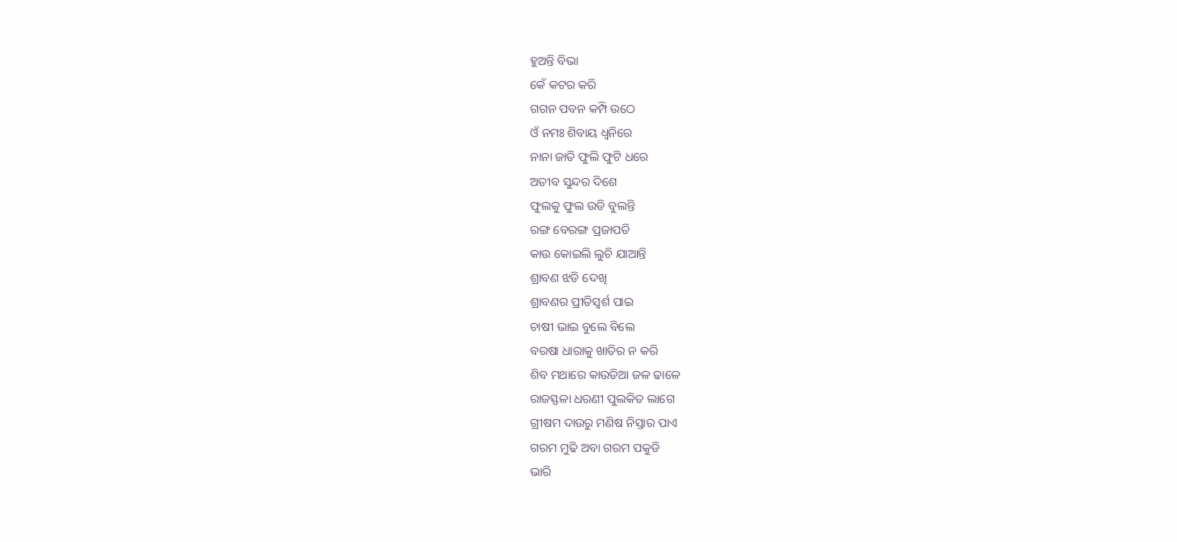ହୁଅନ୍ତି ବିଭା
କେଁ କଟର କରି
ଗଗନ ପବନ କମ୍ପି ଉଠେ
ଓଁ ନମଃ ଶିବାୟ ଧ୍ୱନିରେ
ନାନା ଜାତି ଫୁଲି ଫୁଟି ଧରେ
ଅତୀବ ସୁନ୍ଦର ଦିଶେ
ଫୁଲକୁ ଫୁଲ ଉଡି ବୁଲନ୍ତି
ରଙ୍ଗ ବେରଙ୍ଗ ପ୍ରଜାପତି
କାଉ କୋଇଲି ଲୁଚି ଯାଆନ୍ତି
ଶ୍ରାବଣ ଝଡି ଦେଖି
ଶ୍ରାବଣର ପ୍ରୀତିସ୍ବର୍ଶ ପାଇ
ଚାଷୀ ଭାଇ ବୁଲେ ବିଲେ
ବରଷା ଧାରାକୁ ଖାତିର ନ କରି
ଶିବ ମଥାରେ କାଉଡିଆ ଜଳ ଢାଳେ
ରାଜସ୍ଫଳା ଧରଣୀ ପୁଲକିତ ଲାଗେ
ଗ୍ରୀଷମ ଦାଉରୁ ମଣିଷ ନିସ୍ତାର ପାଏ
ଗରମ ମୁଢି ଅବା ଗରମ ପକୁଡି
ଭାରି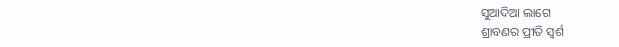ସୁଆଦିଆ ଲାଗେ
ଶ୍ରାବଣର ପ୍ରୀତି ସ୍ବର୍ଶ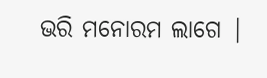ଭରି ମନୋରମ ଲାଗେ |